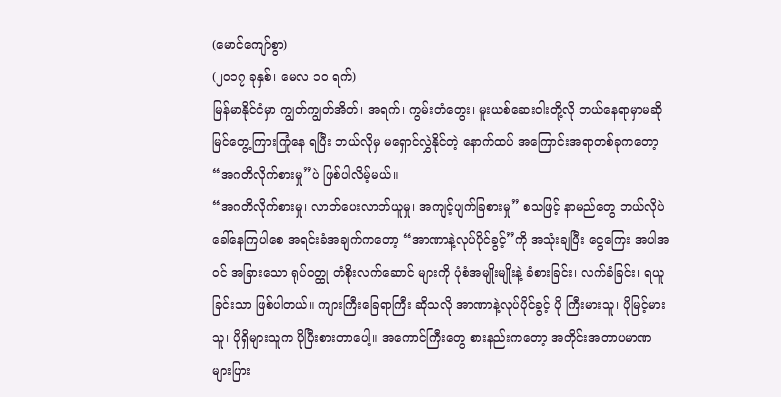(မောင်ကျော်စွာ)
(၂၀၁၇ ခုနှစ်၊ မေလ ၁ဝ ရက်)
မြန်မာနိုင်ငံမှာ ကျွတ်ကျွတ်အိတ်၊ အရက်၊ ကွမ်းတံတွေး၊ မူးယစ်ဆေးဝါးတို့လို ဘယ်နေရာမှာမဆို မြင်တွေ့ကြားကြုံနေ ရပြီး ဘယ်လိုမှ မရှောင်လွှဲနိုင်တဲ့ နောက်ထပ် အကြောင်းအရာတစ်ခုကတော့ “အဂတိလိုက်စားမှု”ပဲ ဖြစ်ပါလိမ့်မယ်။
“အဂတိလိုက်စားမှု၊ လာဘ်ပေးလာဘ်ယူမှု၊ အကျင့်ပျက်ခြစားမှု” စသဖြင့် နာမည်တွေ ဘယ်လိုပဲခေါ်နေကြပါစေ အရင်းခံအချက်ကတော့ “အာဏာနဲ့လုပ်ပိုင်ခွင့်”ကို အသုံးချပြီး ငွေကြေး အပါအဝင် အခြားသော ရုပ်ဝတ္ထု တံစိုးလက်ဆောင် များကို ပုံစံအမျိုးမျိုးနဲ့ ခံစားခြင်း၊ လက်ခံခြင်း၊ ရယူခြင်းသာ ဖြစ်ပါတယ်။ ကျားကြီးခြေရာကြီး ဆိုသလို အာဏာနဲ့လုပ်ပိုင်ခွင့် ပို ကြီးမားသူ၊ ပိုမြင့်မားသူ၊ ပိုရှိများသူက ပိုပြီးစားတာပေါ့။ အကောင်ကြီးတွေ စားနည်းကတော့ အတိုင်းအတာပမာဏ များပြား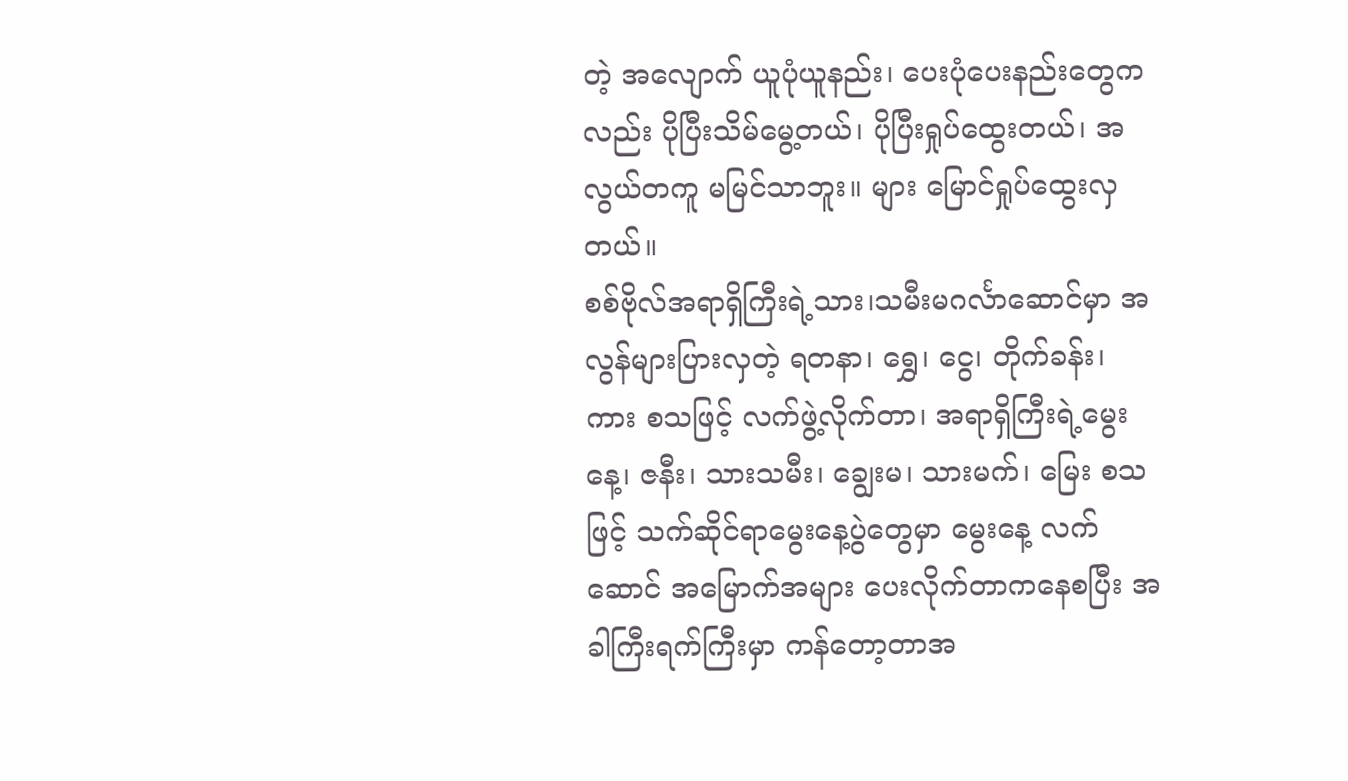တဲ့ အလျောက် ယူပုံယူနည်း၊ ပေးပုံပေးနည်းတွေကလည်း ပိုပြီးသိမ်မွေ့တယ်၊ ပိုပြီးရှုပ်ထွေးတယ်၊ အလွယ်တကူ မမြင်သာဘူး။ များ မြောင်ရှုပ်ထွေးလှတယ်။
စစ်ဗိုလ်အရာရှိကြီးရဲ့သား၊သမီးမဂင်္လာဆောင်မှာ အလွန်များပြားလှတဲ့ ရတနာ၊ ရွှေ၊ ငွေ၊ တိုက်ခန်း၊ ကား စသဖြင့် လက်ဖွဲ့လိုက်တာ၊ အရာရှိကြီးရဲ့မွေးနေ့၊ ဇနီး၊ သားသမီး၊ ချွေးမ၊ သားမက်၊ မြေး စသဖြင့် သက်ဆိုင်ရာမွေးနေ့ပွဲတွေမှာ မွေးနေ့ လက်ဆောင် အမြောက်အများ ပေးလိုက်တာကနေစပြီး အခါကြီးရက်ကြီးမှာ ကန်တော့တာအ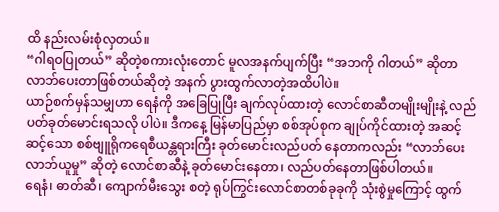ထိ နည်းလမ်းစုံလှတယ်။
“ဂါရဝပြုတယ်” ဆိုတဲ့စကားလုံးတောင် မူလအနက်ပျက်ပြီး “အဘကို ဂါတယ်” ဆိုတာ လာဘ်ပေးတာဖြစ်တယ်ဆိုတဲ့ အနက် ပွားထွက်လာတဲ့အထိပါပဲ။
ယာဉ်စက်မှန်သမျှဟာ ရေနံကို အခြေပြုပြီး ချက်လုပ်ထားတဲ့ လောင်စာဆီတမျိုးမျိုးနဲ့ လည်ပတ်ခုတ်မောင်းရသလို ပါပဲ။ ဒီကနေ့ မြန်မာပြည်မှာ စစ်အုပ်စုက ချုပ်ကိုင်ထားတဲ့ အဆင့်ဆင့်သော စစ်ဗျူရိုကရေစီယန္တရားကြီး ခုတ်မောင်းလည်ပတ် နေတာကလည်း “လာဘ်ပေးလာဘ်ယူမှု” ဆိုတဲ့ လောင်စာဆီနဲ့ ခုတ်မောင်းနေတာ၊ လည်ပတ်နေတာဖြစ်ပါတယ်။
ရေနံ၊ ဓာတ်ဆီ၊ ကျောက်မီးသွေး စတဲ့ ရုပ်ကြွင်းလောင်စာတစ်ခုခုကို သုံးစွဲမှုကြောင့် ထွက်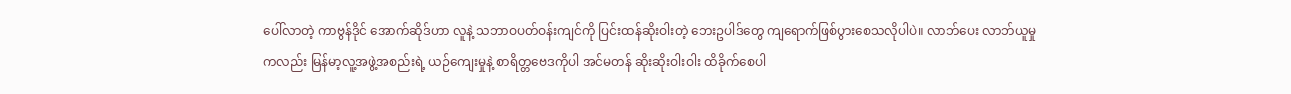ပေါ်လာတဲ့ ကာဗွန်ဒိုင် အောက်ဆိုဒ်ဟာ လူနဲ့ သဘာဝပတ်ဝန်းကျင်ကို ပြင်းထန်ဆိုးဝါးတဲ့ ဘေးဥပါဒ်တွေ ကျရောက်ဖြစ်ပွားစေသလိုပါပဲ။ လာဘ်ပေး လာဘ်ယူမှုကလည်း မြန်မာ့လူ့အဖွဲ့အစည်းရဲ့ ယဉ်ကျေးမှုနဲ့ စာရိတ္တဗေဒကိုပါ အင်မတန် ဆိုးဆိုးဝါးဝါး ထိခိုက်စေပါ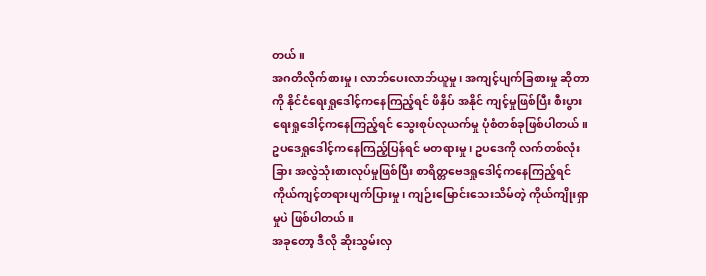တယ်။
အဂတိလိုက်စားမှု၊ လာဘ်ပေးလာဘ်ယူမှု၊ အကျင့်ပျက်ခြစားမှု ဆိုတာကို နိုင်ငံရေးရှုဒေါင့်ကနေကြည့်ရင် ဖိနှိပ် အနိုင် ကျင့်မှုဖြစ်ပြီး စီးပွားရေးရှုဒေါင့်ကနေကြည့်ရင် သွေးစုပ်လုယက်မှု ပုံစံတစ်ခုဖြစ်ပါတယ်။ ဥပဒေရှုဒေါင့်ကနေကြည့်ပြန်ရင် မတရားမှု၊ ဥပဒေကို လက်တစ်လုံးခြား အလွဲသုံးစားလုပ်မှုဖြစ်ပြီး စာရိတ္တဗေဒရှုဒေါင့်ကနေကြည့်ရင် ကိုယ်ကျင့်တရားပျက်ပြားမှု၊ ကျဉ်းမြောင်းသေးသိမ်တဲ့ ကိုယ်ကျိုးရှာမှုပဲ ဖြစ်ပါတယ်။
အခုတော့ ဒီလို ဆိုးသွမ်းလှ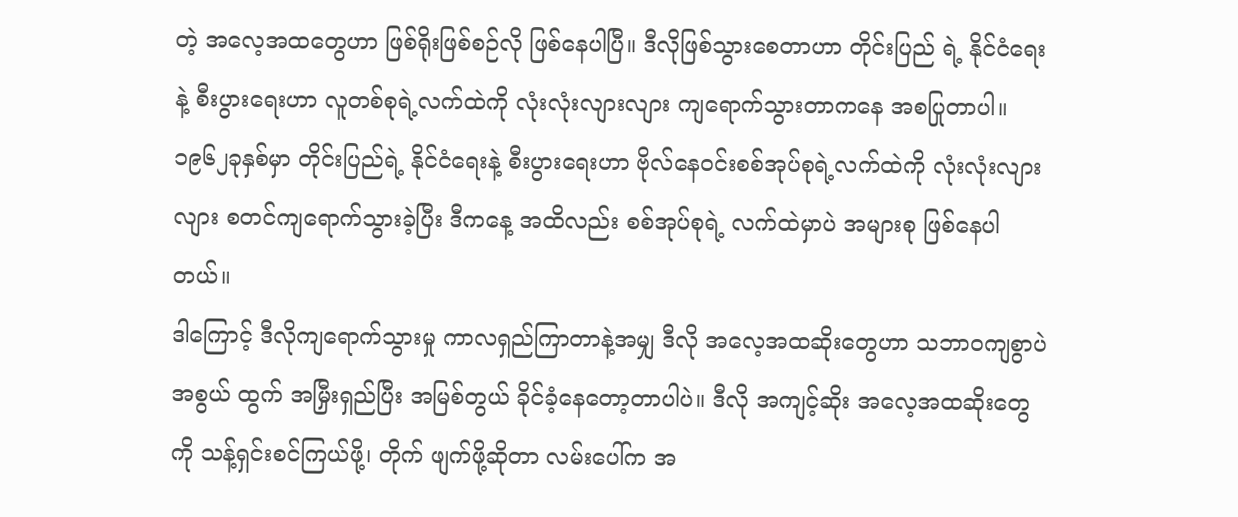တဲ့ အလေ့အထတွေဟာ ဖြစ်ရိုးဖြစ်စဉ်လို ဖြစ်နေပါပြီ။ ဒီလိုဖြစ်သွားစေတာဟာ တိုင်းပြည် ရဲ့ နိုင်ငံရေးနဲ့ စီးပွားရေးဟာ လူတစ်စုရဲ့လက်ထဲကို လုံးလုံးလျားလျား ကျရောက်သွားတာကနေ အစပြုတာပါ။ ၁၉၆၂ခုနှစ်မှာ တိုင်းပြည်ရဲ့ နိုင်ငံရေးနဲ့ စီးပွားရေးဟာ ဗိုလ်နေဝင်းစစ်အုပ်စုရဲ့လက်ထဲကို လုံးလုံးလျားလျား စတင်ကျရောက်သွားခဲ့ပြီး ဒီကနေ့ အထိလည်း စစ်အုပ်စုရဲ့ လက်ထဲမှာပဲ အများစု ဖြစ်နေပါတယ်။
ဒါကြောင့် ဒီလိုကျရောက်သွားမှု ကာလရှည်ကြာတာနဲ့အမျှ ဒီလို အလေ့အထဆိုးတွေဟာ သဘာဝကျစွာပဲ အစွယ် ထွက် အမြှီးရှည်ပြီး အမြစ်တွယ် ခိုင်ခံ့နေတော့တာပါပဲ။ ဒီလို အကျင့်ဆိုး အလေ့အထဆိုးတွေကို သန့်ရှင်းစင်ကြယ်ဖို့၊ တိုက် ဖျက်ဖို့ဆိုတာ လမ်းပေါ်က အ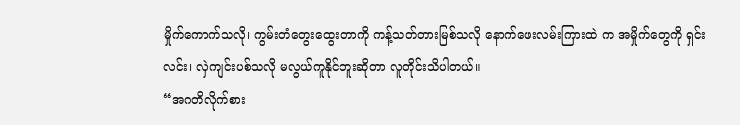မှိုက်ကောက်သလို၊ ကွမ်းတံတွေးထွေးတာကို ကန့်သတ်တားမြစ်သလို နောက်ဖေးလမ်းကြားထဲ က အမှိုက်တွေကို ရှင်းလင်း၊ လှဲကျင်းပစ်သလို မလွယ်ကူနိုင်ဘူးဆိုတာ လူတိုင်းသိပါတယ်။
“အဂတိလိုက်စား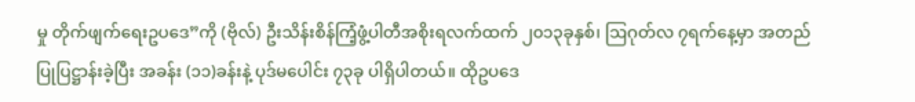မှု တိုက်ဖျက်ရေးဥပဒေ”ကို (ဗိုလ်) ဦးသိန်းစိန်ကြံ့ဖွံ့ပါတီအစိုးရလက်ထက် ၂၀၁၃ခုနှစ်၊ ဩဂုတ်လ ၇ရက်နေ့မှာ အတည်ပြုပြဋ္ဌာန်းခဲ့ပြီး အခန်း (၁၁)ခန်းနဲ့ ပုဒ်မပေါင်း ၇၃ခု ပါရှိပါတယ်။ ထိုဥပဒေ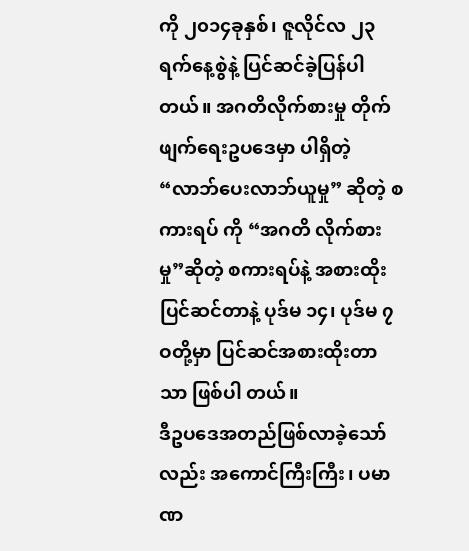ကို ၂၀၁၄ခုနှစ်၊ ဇူလိုင်လ ၂၃ ရက်နေ့စွဲနဲ့ ပြင်ဆင်ခဲ့ပြန်ပါတယ်။ အဂတိလိုက်စားမှု တိုက်ဖျက်ရေးဥပဒေမှာ ပါရှိတဲ့ “လာဘ်ပေးလာဘ်ယူမှု” ဆိုတဲ့ စကားရပ် ကို “အဂတိ လိုက်စားမှု”ဆိုတဲ့ စကားရပ်နဲ့ အစားထိုးပြင်ဆင်တာနဲ့ ပုဒ်မ ၁၄၊ ပုဒ်မ ၇ဝတို့မှာ ပြင်ဆင်အစားထိုးတာသာ ဖြစ်ပါ တယ်။
ဒီဥပဒေအတည်ဖြစ်လာခဲ့သော်လည်း အကောင်ကြီးကြီး၊ ပမာဏ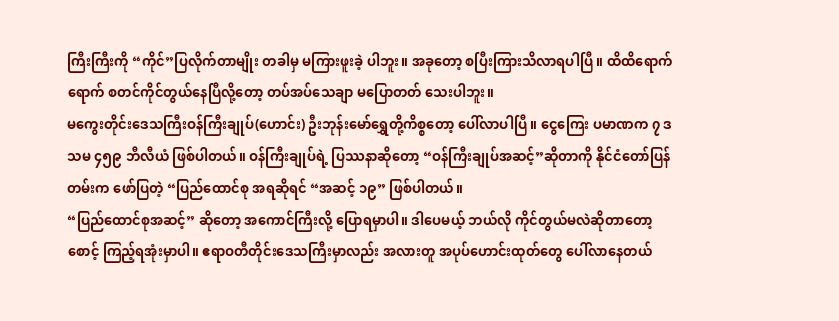ကြီးကြီးကို “ကိုင်”ပြလိုက်တာမျိုး တခါမှ မကြားဖူးခဲ့ ပါဘူး။ အခုတော့ စပြီးကြားသိလာရပါပြီ။ ထိထိရောက်ရောက် စတင်ကိုင်တွယ်နေပြီလို့တော့ တပ်အပ်သေချာ မပြောတတ် သေးပါဘူး။
မကွေးတိုင်းဒေသကြီးဝန်ကြီးချုပ်(ဟောင်း) ဦးဘုန်းမော်ရွှေတို့ကိစ္စတော့ ပေါ်လာပါပြီ။ ငွေကြေး ပမာဏက ၇ ဒသမ ၄၅၉ ဘီလီယံ ဖြစ်ပါတယ်။ ဝန်ကြီးချုပ်ရဲ့ ပြဿနာဆိုတော့ “ဝန်ကြီးချုပ်အဆင့်”ဆိုတာကို နိုင်ငံတော်ပြန်တမ်းက ဖော်ပြတဲ့ “ပြည်ထောင်စု အရဆိုရင် “အဆင့် ၁၉” ဖြစ်ပါတယ်။
“ပြည်ထောင်စုအဆင့်” ဆိုတော့ အကောင်ကြီးလို့ ပြောရမှာပါ။ ဒါပေမယ့် ဘယ်လို ကိုင်တွယ်မလဲဆိုတာတော့ စောင့် ကြည့်ရအုံးမှာပါ။ ဧရာဝတီတိုင်းဒေသကြီးမှာလည်း အလားတူ အပုပ်ဟောင်းထုတ်တွေ ပေါ်လာနေတယ်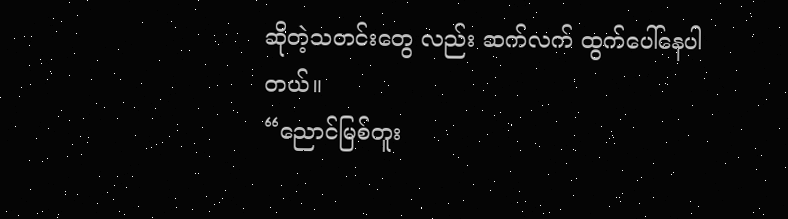ဆိုတဲ့သတင်းတွေ လည်း ဆက်လက် ထွက်ပေါ်နေပါတယ်။
“ညောင်မြစ်တူး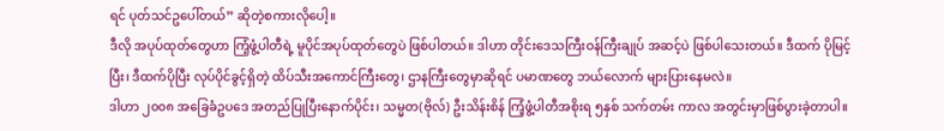ရင် ပုတ်သင်ဥပေါ်တယ်” ဆိုတဲ့စကားလိုပေါ့။
ဒီလို အပုပ်ထုတ်တွေဟာ ကြံ့ဖွံ့ပါတီရဲ့ မူပိုင်အပုပ်ထုတ်တွေပဲ ဖြစ်ပါတယ်။ ဒါဟာ တိုင်းဒေသကြီးဝန်ကြီးချုပ် အဆင့်ပဲ ဖြစ်ပါသေးတယ်။ ဒီထက် ပိုမြင့်ပြီး၊ ဒီထက်ပိုပြီး လုပ်ပိုင်ခွင့်ရှိတဲ့ ထိပ်သီးအကောင်ကြီးတွေ၊ ဌာနကြီးတွေမှာဆိုရင် ပမာဏတွေ ဘယ်လောက် များပြားနေမလဲ။
ဒါဟာ ၂၀၀၈ အခြေခံဥပဒေ အတည်ပြုပြီးနောက်ပိုင်း၊ သမ္မတ(ဗိုလ်) ဦးသိန်းစိန် ကြံ့ဖွံ့ပါတီအစိုးရ ၅နှစ် သက်တမ်း ကာလ အတွင်းမှာဖြစ်ပွားခဲ့တာပါ။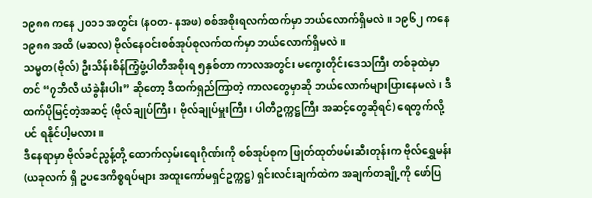၁၉၈၈ ကနေ ၂၀၁၁ အတွင်း (နဝတ- နအဖ) စစ်အစိုးရလက်ထက်မှာ ဘယ်လောက်ရှိမလဲ။ ၁၉၆၂ ကနေ ၁၉၈၈ အထိ (မဆလ) ဗိုလ်နေဝင်းစစ်အုပ်စုလက်ထက်မှာ ဘယ်လောက်ရှိမလဲ။
သမ္မတ(ဗိုလ်) ဦးသိန်းစိန်ကြံ့ဖွံ့ပါတီအစိုးရ ၅နှစ်တာ ကာလအတွင်း မကွေးတိုင်းဒေသကြီး တစ်ခုထဲမှာတင် “၇ဘီလီ ယံခွဲနီးပါး” ဆိုတော့ ဒီထက်ရှည်ကြာတဲ့ ကာလတွေမှာဆို ဘယ်လောက်များပြားနေမလဲ၊ ဒီထက်ပိုမြင့်တဲ့အဆင့် (ဗိုလ်ချုပ်ကြီး၊ ဗိုလ်ချုပ်မှူးကြီး၊ ပါတီဥက္ကဋ္ဌကြီး အဆင့်တွေဆိုရင်) ရေတွက်လို့ပင် ရနိုင်ပါ့မလား။
ဒီနေရာမှာ ဗိုလ်ခင်ညွန့်တို့ ထောက်လှမ်းရေးဂိုဏ်းကို စစ်အုပ်စုက ဖြုတ်ထုတ်ဖမ်းဆီးတုန်းက ဗိုလ်ရွှေမန်း (ယခုလက် ရှိ ဥပဒေကိစ္စရပ်များ အထူးကော်မရှင်ဥက္ကဋ္ဌ) ရှင်းလင်းချက်ထဲက အချက်တချို့ကို ဖော်ပြ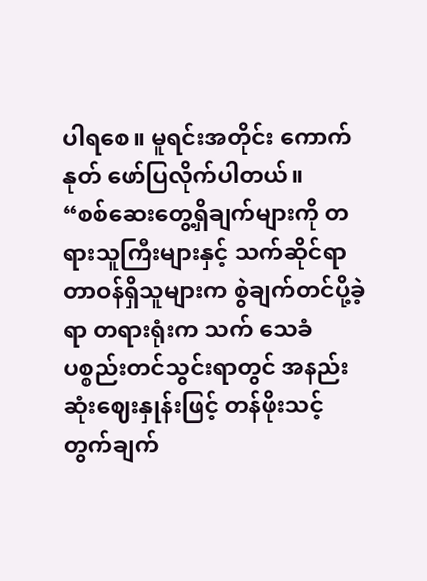ပါရစေ။ မူရင်းအတိုင်း ကောက်နုတ် ဖော်ပြလိုက်ပါတယ်။
“စစ်ဆေးတွေ့ရှိချက်များကို တရားသူကြီးများနှင့် သက်ဆိုင်ရာ တာဝန်ရှိသူများက စွဲချက်တင်ပို့ခဲ့ရာ တရားရုံးက သက် သေခံပစ္စည်းတင်သွင်းရာတွင် အနည်းဆုံးဈေးနှုန်းဖြင့် တန်ဖိုးသင့်တွက်ချက်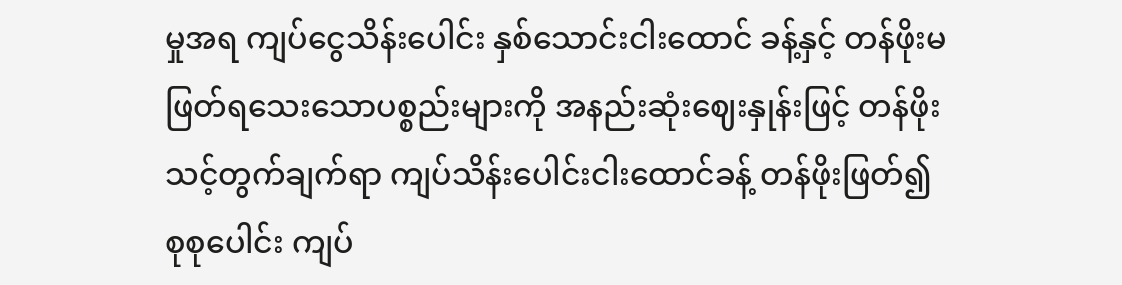မှုအရ ကျပ်ငွေသိန်းပေါင်း နှစ်သောင်းငါးထောင် ခန့်နှင့် တန်ဖိုးမဖြတ်ရသေးသောပစ္စည်းများကို အနည်းဆုံးဈေးနှုန်းဖြင့် တန်ဖိုးသင့်တွက်ချက်ရာ ကျပ်သိန်းပေါင်းငါးထောင်ခန့် တန်ဖိုးဖြတ်၍ စုစုပေါင်း ကျပ်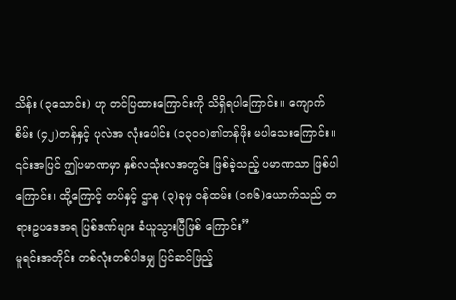သိန်း (၃သောင်း) ဟု တင်ပြထားကြောင်းကို သိရှိရပါကြောင်း။ ကျောက်စိမ်း (၄၂)တန်နှင့် ပုလဲအ လုံးပေါင်း (၁၃၀၀)၏တန်ဖိုး မပါသေးကြောင်း။ ၎င်းအပြင် ဤပမာဏမှာ နှစ်လသုံးလအတွင်း ဖြစ်ခဲ့သည့် ပမာဏသာ ဖြစ်ပါ ကြောင်း၊ ထို့ကြောင့် တပ်နှင့် ဌာန (၃)ခုမှ ဝန်ထမ်း (၁၈၆)ယောက်သည် တရားဥပဒေအရ ပြစ်ဒဏ်များ ခံယူသွားပြီဖြစ် ကြောင်း”
မူရင်းအတိုင်း တစ်လုံးတစ်ပါဒမျှ ပြင်ဆင်ဖြည့်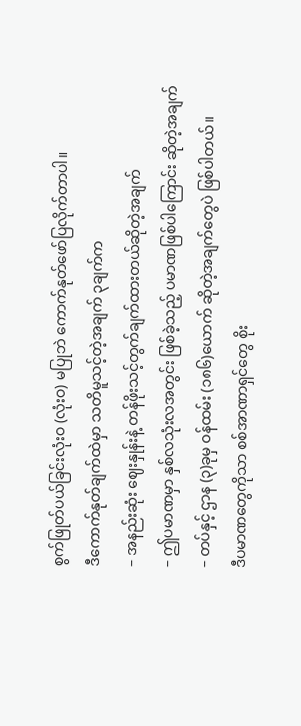စွက်ဖြုတ်ပယ်ခြင်းလုံးဝ (လုံးဝ) မပြုဘဲ ကောက်နုတ်ဖော်ပြလိုက်တာပါ။
ဒီကောက်နုတ်ချက်ထဲမှာ သတိမူသင့်တဲ့အချက် ၃ချက်က
– အနည်းဆုံး ဈေးနှုန်းနဲ့ တန်ဖိုးသင့်တွက်ချက်ထားတယ်ဆိုတဲ့အချက်
– ဤပမာဏမှာ နှစ်လသုံးလအတွင်း ဖြစ်ခဲ့သည့် ပမာဏဖြစ်ပါကြောင်း ဆိုတဲ့အချက်
– တပ်နှင့် ဌာန (၃)ခုမှ ဝန်ထမ်း (၁၈၆)ယောက် ဆိုတဲ့အချက်တွေပဲ ဖြစ်ပါတယ်။
ဒီပမာဏတွေကိုသာ စစ်အာဏာရှင်တွေ စိုး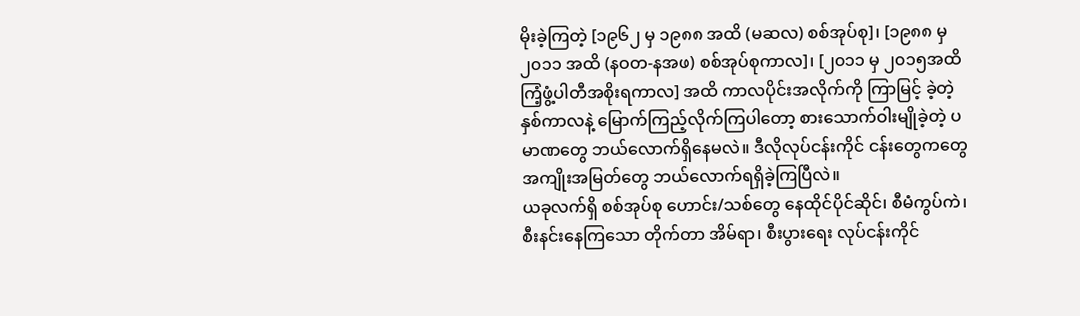မိုးခဲ့ကြတဲ့ [၁၉၆၂ မှ ၁၉၈၈ အထိ (မဆလ) စစ်အုပ်စု]၊ [၁၉၈၈ မှ ၂၀၁၁ အထိ (နဝတ-နအဖ) စစ်အုပ်စုကာလ]၊ [၂၀၁၁ မှ ၂၀၁၅အထိ ကြံ့ဖွံ့ပါတီအစိုးရကာလ] အထိ ကာလပိုင်းအလိုက်ကို ကြာမြင့် ခဲ့တဲ့ နှစ်ကာလနဲ့ မြောက်ကြည့်လိုက်ကြပါတော့ စားသောက်ဝါးမျိုခဲ့တဲ့ ပမာဏတွေ ဘယ်လောက်ရှိနေမလဲ။ ဒီလိုလုပ်ငန်းကိုင် ငန်းတွေကတွေ အကျိုးအမြတ်တွေ ဘယ်လောက်ရရှိခဲ့ကြပြီလဲ။
ယခုလက်ရှိ စစ်အုပ်စု ဟောင်း/သစ်တွေ နေထိုင်ပိုင်ဆိုင်၊ စီမံကွပ်ကဲ၊ စီးနင်းနေကြသော တိုက်တာ အိမ်ရာ၊ စီးပွားရေး လုပ်ငန်းကိုင်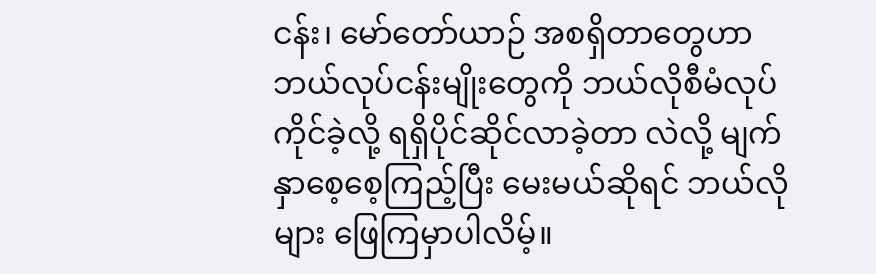ငန်း၊ မော်တော်ယာဉ် အစရှိတာတွေဟာ ဘယ်လုပ်ငန်းမျိုးတွေကို ဘယ်လိုစီမံလုပ်ကိုင်ခဲ့လို့ ရရှိပိုင်ဆိုင်လာခဲ့တာ လဲလို့ မျက်နှာစေ့စေ့ကြည့်ပြီး မေးမယ်ဆိုရင် ဘယ်လိုများ ဖြေကြမှာပါလိမ့်။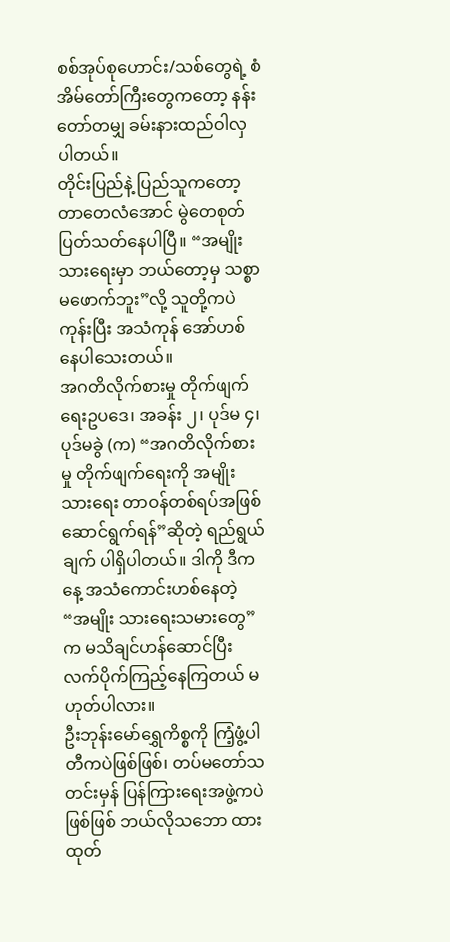စစ်အုပ်စုဟောင်း/သစ်တွေရဲ့ စံအိမ်တော်ကြီးတွေကတော့ နန်းတော်တမျှ ခမ်းနားထည်ဝါလှပါတယ်။
တိုင်းပြည်နဲ့ ပြည်သူကတော့ တာတေလံအောင် မွဲတေစုတ်ပြတ်သတ်နေပါပြီ။ “အမျိုးသားရေးမှာ ဘယ်တော့မှ သစ္စာ မဖောက်ဘူး”လို့ သူတို့ကပဲ ကုန်းပြီး အသံကုန် အော်ဟစ်နေပါသေးတယ်။
အဂတိလိုက်စားမှု တိုက်ဖျက်ရေးဥပဒေ၊ အခန်း ၂၊ ပုဒ်မ ၄၊ ပုဒ်မခွဲ (က) “အဂတိလိုက်စားမှု တိုက်ဖျက်ရေးကို အမျိုး သားရေး တာဝန်တစ်ရပ်အဖြစ် ဆောင်ရွက်ရန်”ဆိုတဲ့ ရည်ရွယ်ချက် ပါရှိပါတယ်။ ဒါကို ဒီကနေ့ အသံကောင်းဟစ်နေတဲ့ “အမျိုး သားရေးသမားတွေ”က မသိချင်ဟန်ဆောင်ပြီး လက်ပိုက်ကြည့်နေကြတယ် မဟုတ်ပါလား။
ဦးဘုန်းမော်ရွှေကိစ္စကို ကြံ့ဖွံ့ပါတီကပဲဖြစ်ဖြစ်၊ တပ်မတော်သတင်းမှန် ပြန်ကြားရေးအဖွဲ့ကပဲဖြစ်ဖြစ် ဘယ်လိုသဘော ထား ထုတ်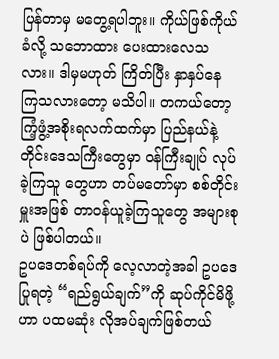ပြန်တာမှ မတွေ့ရပါဘူး။ ကိုယ်ဖြစ်ကိုယ်ခံလို့ သဘောထား ပေးထားလေသလား။ ဒါမှမဟုတ် ကြိတ်ပြီး နှာနှပ်နေ ကြသလားတော့ မသိပါ။ တကယ်တော့ ကြံ့ဖွံ့အစိုးရလက်ထက်မှာ ပြည်နယ်နဲ့ တိုင်းဒေသကြီးတွေမှာ ဝန်ကြီးချုပ် လုပ်ခဲ့ကြသူ တွေဟာ တပ်မတော်မှာ စစ်တိုင်းမှူးအဖြစ် တာဝန်ယူခဲ့ကြသူတွေ အများစုပဲ ဖြစ်ပါတယ်။
ဥပဒေတစ်ရပ်ကို လေ့လာတဲ့အခါ ဥပဒေပြုရတဲ့ “ရည်ရွယ်ချက်”ကို ဆုပ်ကိုင်မိဖို့ဟာ ပထမဆုံး လိုအပ်ချက်ဖြစ်တယ်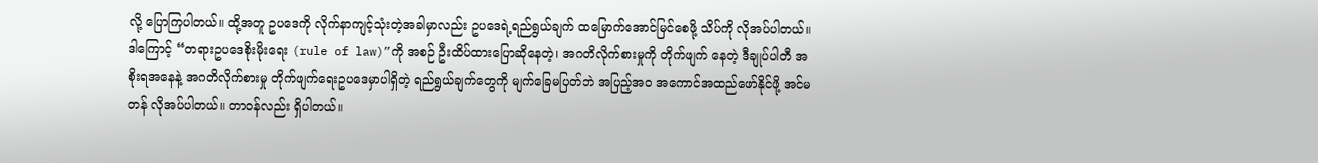လို့ ပြောကြပါတယ်။ ထို့အတူ ဥပဒေကို လိုက်နာကျင့်သုံးတဲ့အခါမှာလည်း ဥပဒေရဲ့ရည်ရွယ်ချက် ထမြောက်အောင်မြင်စေဖို့ သိပ်ကို လိုအပ်ပါတယ်။
ဒါကြောင့် “တရားဥပဒေစိုးမိုးရေး (rule of law)”ကို အစဉ် ဦးထိပ်ထားပြောဆိုနေတဲ့၊ အဂတိလိုက်စားမှုကို တိုက်ဖျက် နေတဲ့ ဒီချုပ်ပါတီ အစိုးရအနေနဲ့ အဂတိလိုက်စားမှု တိုက်ဖျက်ရေးဥပဒေမှာပါရှိတဲ့ ရည်ရွယ်ချက်တွေကို မျက်ခြေမပြတ်ဘဲ အပြည့်အဝ အကောင်အထည်ဖော်နိုင်ဖို့ အင်မတန် လိုအပ်ပါတယ်။ တာဝန်လည်း ရှိပါတယ်။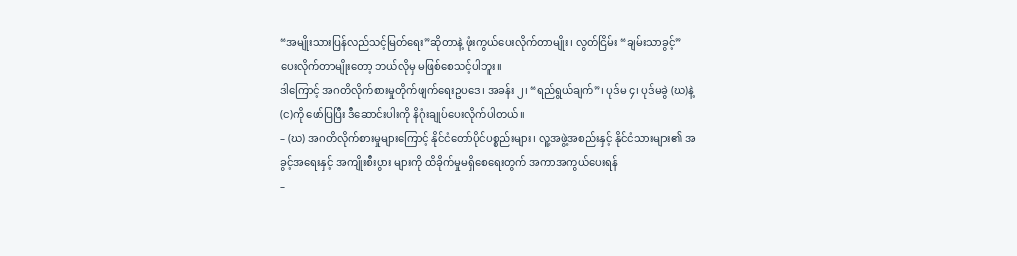“အမျိုးသားပြန်လည်သင့်မြတ်ရေး”ဆိုတာနဲ့ ဖုံးကွယ်ပေးလိုက်တာမျိုး၊ လွတ်ငြိမ်း “ချမ်းသာခွင့်” ပေးလိုက်တာမျိုးတော့ ဘယ်လိုမှ မဖြစ်စေသင့်ပါဘူး။
ဒါကြောင့် အဂတိလိုက်စားမှုတိုက်ဖျက်ရေးဥပဒေ၊ အခန်း ၂၊ “ရည်ရွယ်ချက်”၊ ပုဒ်မ ၄၊ ပုဒ်မခွဲ (ဃ)နဲ့ (င)ကို ဖော်ပြပြီး ဒီဆောင်းပါးကို နိဂုံးချုပ်ပေးလိုက်ပါတယ်။
– (ဃ) အဂတိလိုက်စားမှုများကြောင့် နိုင်ငံတော်ပိုင်ပစ္စည်းများ၊ လူ့အဖွဲ့အစည်းနှင့် နိုင်ငံသားများ၏ အခွင့်အရေးနှင့် အကျိုးစီးပွား များကို ထိခိုက်မှုမရှိစေရေးတွက် အကာအကွယ်ပေးရန်
–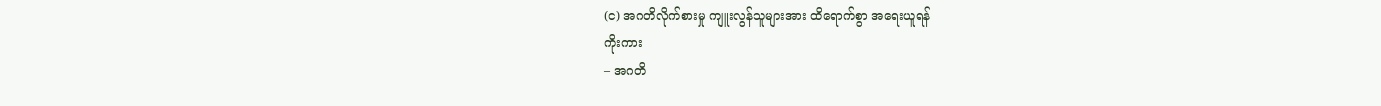(င) အဂတိလိုက်စားမှု ကျူးလွန်သူများအား ထိရောက်စွာ အရေးယူရန်
ကိုးကား
– အဂတိ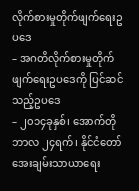လိုက်စားမှုတိုက်ဖျက်ရေးဥပဒေ
– အဂတိလိုက်စားမှုတိုက်ဖျက်ရေးဥပဒေကို ပြင်ဆင်သည့်ဥပဒေ
– ၂၀၁၄ခုနှစ်၊ အောက်တိုဘာလ ၂၄ရက်၊ နိုင်ငံတော်အေးချမ်းသာယာရေး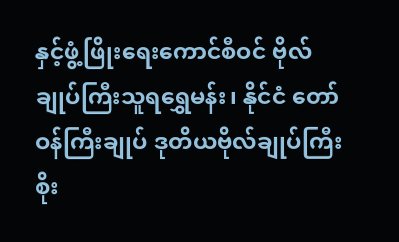နှင့်ဖွံ့ဖြိုးရေးကောင်စီဝင် ဗိုလ်ချုပ်ကြီးသူရရွှေမန်း၊ နိုင်ငံ တော်ဝန်ကြီးချုပ် ဒုတိယဗိုလ်ချုပ်ကြီးစိုး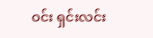ဝင်း ရှင်းလင်း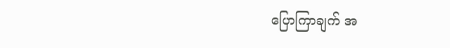ပြောကြာချက် အ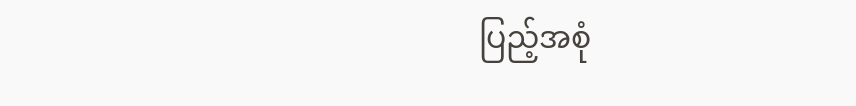ပြည့်အစုံ